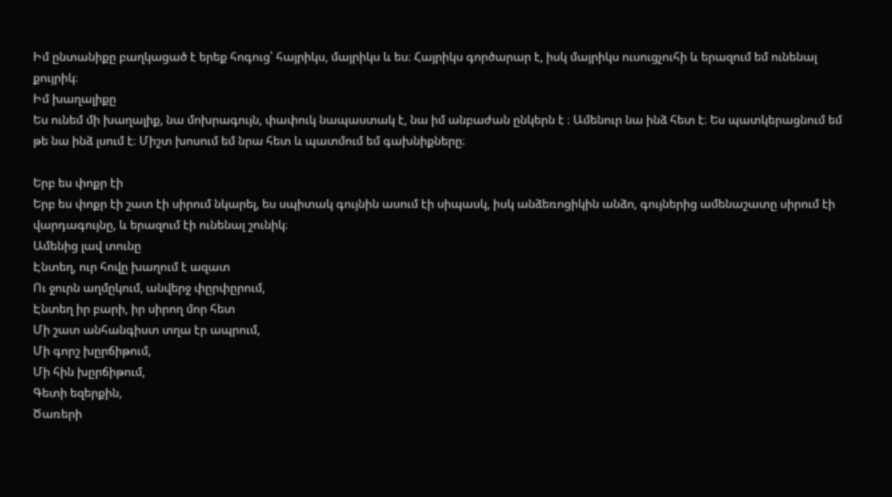Իմ ընտանիքը բաղկացած է երեք հոգուց՝ հայրիկս, մայրիկս և ես։ Հայրիկս գործարար է, իսկ մայրիկս ուսուցչուհի և երազում եմ ունենալ քույրիկ։
Իմ խաղալիքը
Ես ունեմ մի խաղալիք, նա մոխրագույն, փափուկ նապաստակ է, նա իմ անբաժան ընկերն է ։ Ամենուր նա ինձ հետ է։ Ես պատկերացնում եմ թե նա ինձ լսում է։ Միշտ խոսում եմ նրա հետ և պատմում եմ գախնիքները։

Երբ ես փոքր էի
Երբ ես փոքր էի շատ էի սիրում նկարել, ես սպիտակ գույնին ասում էի սիպասկ, իսկ անձեռոցիկին անձո, գույներից ամենաշատը սիրում էի վարդագույնը, և երազում էի ունենալ շունիկ։
Ամենից լավ տունը
Էնտեղ, ուր հովը խաղում է ազատ
Ու ջուրն աղմըկում, անվերջ փըրփըրում,
Էնտեղ իր բարի, իր սիրող մոր հետ
Մի շատ անհանգիստ տղա էր ապրում,
Մի գորշ խըրճիթում,
Մի հին խըրճիթում,
Գետի եզերքին,
Ծառերի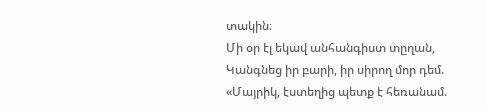տակին։
Մի օր էլ եկավ անհանգիստ տըղան,
Կանգնեց իր բարի, իր սիրող մոր դեմ.
«Մայրիկ, էստեղից պետք է հեռանամ.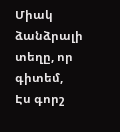Միակ ձանձրալի տեղը, որ գիտեմ,
Էս գորշ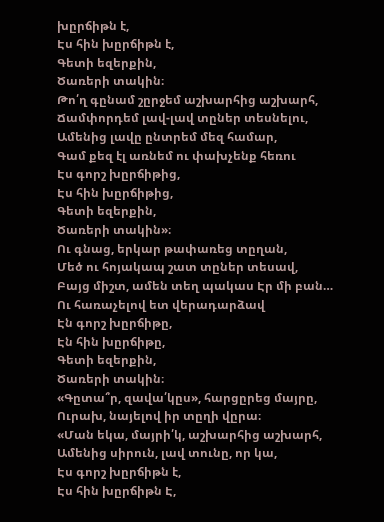խըրճիթն է,
Էս հին խըրճիթն է,
Գետի եզերքին,
Ծառերի տակին։
Թո՛ղ գընամ շըրջեմ աշխարհից աշխարհ,
Ճամփորդեմ լավ-լավ տըներ տեսնելու,
Ամենից լավը ընտրեմ մեզ համար,
Գամ քեզ էլ առնեմ ու փախչենք հեռու
Էս գորշ խըրճիթից,
Էս հին խըրճիթից,
Գետի եզերքին,
Ծառերի տակին»։
Ու գնաց, երկար թափառեց տըղան,
Մեծ ու հոյակապ շատ տըներ տեսավ,
Բայց միշտ, ամեն տեղ պակաս Էր մի բան…
Ու հառաչելով ետ վերադարձավ
Էն գորշ խըրճիթը,
Էն հին խըրճիթը,
Գետի եզերքին,
Ծառերի տակին։
«Գըտա՞ր, զավա՛կըս», հարցըրեց մայրը,
Ուրախ, նայելով իր տըղի վըրա։
«Ման եկա, մայրի՛կ, աշխարհից աշխարհ,
Ամենից սիրուն, լավ տունը, որ կա,
Էս գորշ խըրճիթն է,
Էս հին խըրճիթն Է,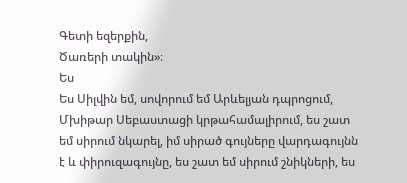Գետի եզերքին,
Ծառերի տակին»։
Ես
Ես Սիլվին եմ, սովորում եմ Արևելյան դպրոցում, Մխիթար Սեբաստացի կրթահամալիրում, ես շատ եմ սիրում նկարել, իմ սիրած գույները վարդագույնն է և փիրուզագույնը, ես շատ եմ սիրում շնիկների, ես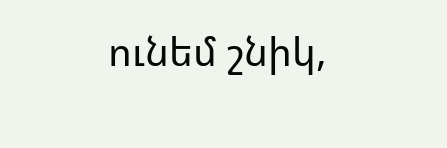ունեմ շնիկ,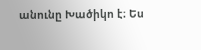անունը Խածիկո է։ Ես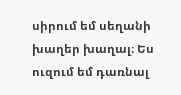սիրում եմ սեղանի խաղեր խաղալ։ Ես ուզում եմ դառնալ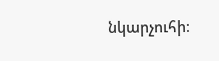նկարչուհի։